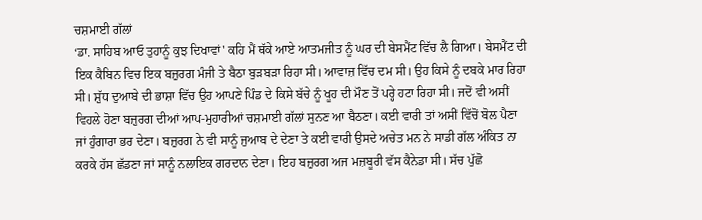ਚਸ਼ਮਾਈ ਗੱਲਾਂ
‘ਡਾ. ਸਾਹਿਬ ਆਓ ਤੁਹਾਨੂੰ ਕੁਝ ਦਿਖਾਵਾਂ' ਕਹਿ ਮੈਂ ਥੱਕੇ ਆਏ ਆਤਮਜੀਤ ਨੂੰ ਘਰ ਦੀ ਬੇਸਮੈਂਟ ਵਿੱਚ ਲੈ ਗਿਆ। ਬੇਸਮੈਂਟ ਦੀ ਇਕ ਕੈਬਿਨ ਵਿਚ ਇਕ ਬਜ਼ੁਰਗ ਮੰਜੀ ਤੇ ਬੈਠਾ ਬੁੜਬੜਾ ਰਿਹਾ ਸੀ। ਆਵਾਜ਼ ਵਿੱਚ ਦਮ ਸੀ। ਉਹ ਕਿਸੇ ਨੂੰ ਦਬਕੇ ਮਾਰ ਰਿਹਾ ਸੀ। ਸ਼ੁੱਧ ਦੁਆਬੇ ਦੀ ਭਾਸ਼ਾ ਵਿੱਚ ਉਹ ਆਪਣੇ ਪਿੰਡ ਦੇ ਕਿਸੇ ਬੱਚੇ ਨੂੰ ਖੂਹ ਦੀ ਮੌਣ ਤੋਂ ਪਰ੍ਹੇ ਹਟਾ ਰਿਹਾ ਸੀ। ਜਦੋਂ ਵੀ ਅਸੀਂ ਵਿਹਲੇ ਹੋਣਾ ਬਜ਼ੁਰਗ ਦੀਆਂ ਆਪ-ਮੁਹਾਰੀਆਂ ਚਸ਼ਮਾਈ ਗੱਲਾਂ ਸੁਨਣ ਆ ਬੈਠਣਾ। ਕਈ ਵਾਰੀ ਤਾਂ ਅਸੀਂ ਵਿੱਚੋਂ ਬੋਲ ਪੈਣਾ ਜਾਂ ਹੁੰਗਾਰਾ ਭਰ ਦੇਣਾ। ਬਜ਼ੁਰਗ ਨੇ ਵੀ ਸਾਨੂੰ ਜੁਆਬ ਦੇ ਦੇਣਾ ਤੇ ਕਈ ਵਾਰੀ ਉਸਦੇ ਅਚੇਤ ਮਨ ਨੇ ਸਾਡੀ ਗੱਲ ਅੰਕਿਤ ਨਾ ਕਰਕੇ ਹੱਸ ਛੱਡਣਾ ਜਾਂ ਸਾਨੂੰ ਨਲਾਇਕ ਗਰਦਾਨ ਦੇਣਾ। ਇਹ ਬਜ਼ੁਰਗ ਅਜ ਮਜ਼ਬੂਰੀ ਵੱਸ ਕੈਨੇਡਾ ਸੀ। ਸੱਚ ਪੁੱਛੋ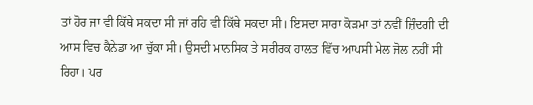ਤਾਂ ਹੋਰ ਜਾ ਵੀ ਕਿੱਥੇ ਸਕਦਾ ਸੀ ਜਾਂ ਰਹਿ ਵੀ ਕਿੱਥੇ ਸਕਦਾ ਸੀ। ਇਸਦਾ ਸਾਰਾ ਕੋੜਮਾ ਤਾਂ ਨਵੀਂ ਜ਼ਿੰਦਗੀ ਦੀ ਆਸ ਵਿਚ ਕੈਨੇਡਾ ਆ ਚੁੱਕਾ ਸੀ। ਉਸਦੀ ਮਾਨਸਿਕ ਤੇ ਸਰੀਰਕ ਹਾਲਤ ਵਿੱਚ ਆਪਸੀ ਮੇਲ ਜੋਲ ਨਹੀਂ ਸੀ ਰਿਹਾ। ਪਰ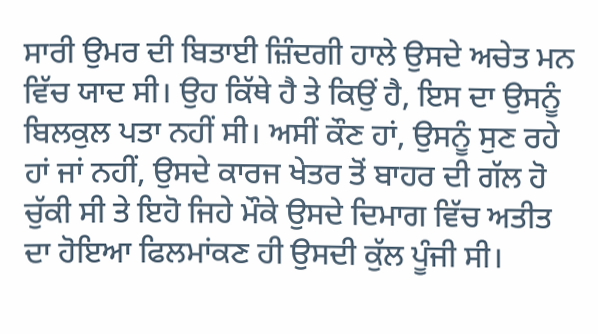ਸਾਰੀ ਉਮਰ ਦੀ ਬਿਤਾਈ ਜ਼ਿੰਦਗੀ ਹਾਲੇ ਉਸਦੇ ਅਚੇਤ ਮਨ ਵਿੱਚ ਯਾਦ ਸੀ। ਉਹ ਕਿੱਥੇ ਹੈ ਤੇ ਕਿਉਂ ਹੈ, ਇਸ ਦਾ ਉਸਨੂੰ ਬਿਲਕੁਲ ਪਤਾ ਨਹੀਂ ਸੀ। ਅਸੀਂ ਕੌਣ ਹਾਂ, ਉਸਨੂੰ ਸੁਣ ਰਹੇ ਹਾਂ ਜਾਂ ਨਹੀਂ, ਉਸਦੇ ਕਾਰਜ ਖੇਤਰ ਤੋਂ ਬਾਹਰ ਦੀ ਗੱਲ ਹੋ ਚੁੱਕੀ ਸੀ ਤੇ ਇਹੋ ਜਿਹੇ ਮੌਕੇ ਉਸਦੇ ਦਿਮਾਗ ਵਿੱਚ ਅਤੀਤ ਦਾ ਹੋਇਆ ਫਿਲਮਾਂਕਣ ਹੀ ਉਸਦੀ ਕੁੱਲ ਪੂੰਜੀ ਸੀ।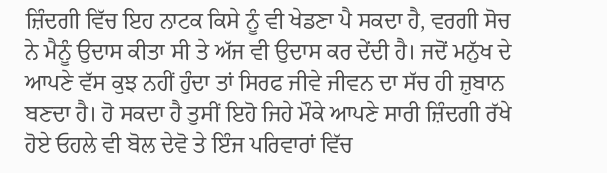ਜ਼ਿੰਦਗੀ ਵਿੱਚ ਇਹ ਨਾਟਕ ਕਿਸੇ ਨੂੰ ਵੀ ਖੇਡਣਾ ਪੈ ਸਕਦਾ ਹੈ, ਵਰਗੀ ਸੋਚ ਨੇ ਮੈਨੂੰ ਉਦਾਸ ਕੀਤਾ ਸੀ ਤੇ ਅੱਜ ਵੀ ਉਦਾਸ ਕਰ ਦੇਂਦੀ ਹੈ। ਜਦੋਂ ਮਨੁੱਖ ਦੇ ਆਪਣੇ ਵੱਸ ਕੁਝ ਨਹੀਂ ਹੁੰਦਾ ਤਾਂ ਸਿਰਫ ਜੀਵੇ ਜੀਵਨ ਦਾ ਸੱਚ ਹੀ ਜ਼ੁਬਾਨ ਬਣਦਾ ਹੈ। ਹੋ ਸਕਦਾ ਹੈ ਤੁਸੀਂ ਇਹੋ ਜਿਹੇ ਮੌਕੇ ਆਪਣੇ ਸਾਰੀ ਜ਼ਿੰਦਗੀ ਰੱਖੇ ਹੋਏ ਓਹਲੇ ਵੀ ਬੋਲ ਦੇਵੋ ਤੇ ਇੰਜ ਪਰਿਵਾਰਾਂ ਵਿੱਚ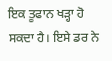ਇਕ ਤੂਫਾਨ ਖੜ੍ਹਾ ਹੋ ਸਕਦਾ ਹੈ। ਇਸੇ ਡਰ ਨੇ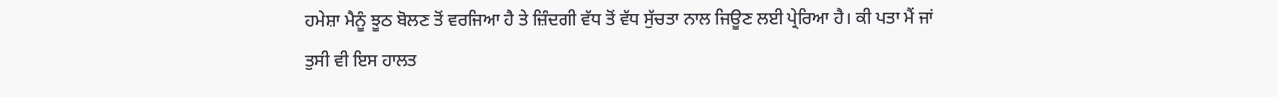ਹਮੇਸ਼ਾ ਮੈਨੂੰ ਝੂਠ ਬੋਲਣ ਤੋਂ ਵਰਜਿਆ ਹੈ ਤੇ ਜ਼ਿੰਦਗੀ ਵੱਧ ਤੋਂ ਵੱਧ ਸੁੱਚਤਾ ਨਾਲ ਜਿਊਣ ਲਈ ਪ੍ਰੇਰਿਆ ਹੈ। ਕੀ ਪਤਾ ਮੈਂ ਜਾਂ ਤੁਸੀ ਵੀ ਇਸ ਹਾਲਤ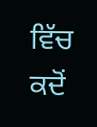ਵਿੱਚ ਕਦੋਂ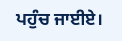ਪਹੁੰਚ ਜਾਈਏ।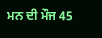ਮਨ ਦੀ ਮੌਜ 45